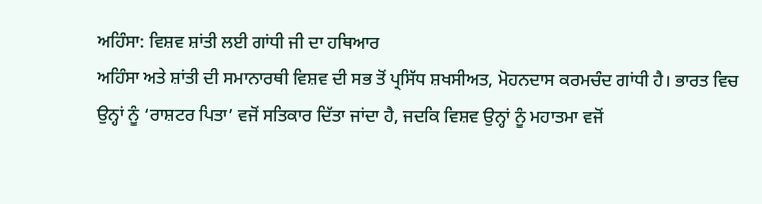ਅਹਿੰਸਾ: ਵਿਸ਼ਵ ਸ਼ਾਂਤੀ ਲਈ ਗਾਂਧੀ ਜੀ ਦਾ ਹਥਿਆਰ
ਅਹਿੰਸਾ ਅਤੇ ਸ਼ਾਂਤੀ ਦੀ ਸਮਾਨਾਰਥੀ ਵਿਸ਼ਵ ਦੀ ਸਭ ਤੋਂ ਪ੍ਰਸਿੱਧ ਸ਼ਖਸੀਅਤ, ਮੋਹਨਦਾਸ ਕਰਮਚੰਦ ਗਾਂਧੀ ਹੈ। ਭਾਰਤ ਵਿਚ ਉਨ੍ਹਾਂ ਨੂੰ ‘ਰਾਸ਼ਟਰ ਪਿਤਾ’ ਵਜੋਂ ਸਤਿਕਾਰ ਦਿੱਤਾ ਜਾਂਦਾ ਹੈ, ਜਦਕਿ ਵਿਸ਼ਵ ਉਨ੍ਹਾਂ ਨੂੰ ਮਹਾਤਮਾ ਵਜੋਂ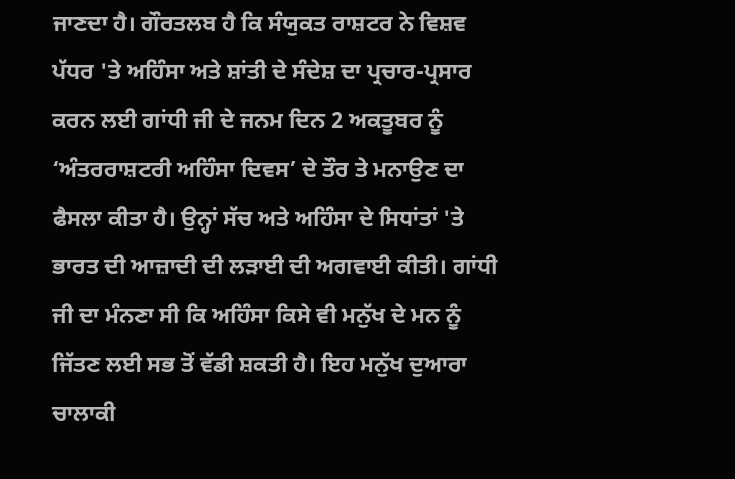ਜਾਣਦਾ ਹੈ। ਗੌਰਤਲਬ ਹੈ ਕਿ ਸੰਯੁਕਤ ਰਾਸ਼ਟਰ ਨੇ ਵਿਸ਼ਵ ਪੱਧਰ 'ਤੇ ਅਹਿੰਸਾ ਅਤੇ ਸ਼ਾਂਤੀ ਦੇ ਸੰਦੇਸ਼ ਦਾ ਪ੍ਰਚਾਰ-ਪ੍ਰਸਾਰ ਕਰਨ ਲਈ ਗਾਂਧੀ ਜੀ ਦੇ ਜਨਮ ਦਿਨ 2 ਅਕਤੂਬਰ ਨੂੰ ‘ਅੰਤਰਰਾਸ਼ਟਰੀ ਅਹਿੰਸਾ ਦਿਵਸ’ ਦੇ ਤੌਰ ਤੇ ਮਨਾਉਣ ਦਾ ਫੈਸਲਾ ਕੀਤਾ ਹੈ। ਉਨ੍ਹਾਂ ਸੱਚ ਅਤੇ ਅਹਿੰਸਾ ਦੇ ਸਿਧਾਂਤਾਂ 'ਤੇ ਭਾਰਤ ਦੀ ਆਜ਼ਾਦੀ ਦੀ ਲੜਾਈ ਦੀ ਅਗਵਾਈ ਕੀਤੀ। ਗਾਂਧੀ ਜੀ ਦਾ ਮੰਨਣਾ ਸੀ ਕਿ ਅਹਿੰਸਾ ਕਿਸੇ ਵੀ ਮਨੁੱਖ ਦੇ ਮਨ ਨੂੰ ਜਿੱਤਣ ਲਈ ਸਭ ਤੋਂ ਵੱਡੀ ਸ਼ਕਤੀ ਹੈ। ਇਹ ਮਨੁੱਖ ਦੁਆਰਾ ਚਾਲਾਕੀ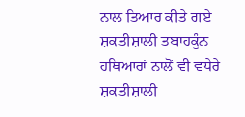ਨਾਲ ਤਿਆਰ ਕੀਤੇ ਗਏ ਸ਼ਕਤੀਸ਼ਾਲੀ ਤਬਾਹਕੁੰਨ ਹਥਿਆਰਾਂ ਨਾਲੋਂ ਵੀ ਵਧੇਰੇ ਸ਼ਕਤੀਸ਼ਾਲੀ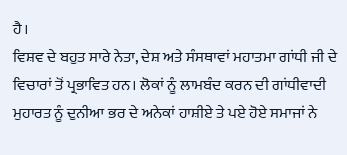ਹੈ।
ਵਿਸ਼ਵ ਦੇ ਬਹੁਤ ਸਾਰੇ ਨੇਤਾ, ਦੇਸ਼ ਅਤੇ ਸੰਸਥਾਵਾਂ ਮਹਾਤਮਾ ਗਾਂਧੀ ਜੀ ਦੇ ਵਿਚਾਰਾਂ ਤੋਂ ਪ੍ਰਭਾਵਿਤ ਹਨ। ਲੋਕਾਂ ਨੂੰ ਲਾਮਬੰਦ ਕਰਨ ਦੀ ਗਾਂਧੀਵਾਦੀ ਮੁਹਾਰਤ ਨੂੰ ਦੁਨੀਆ ਭਰ ਦੇ ਅਨੇਕਾਂ ਹਾਸ਼ੀਏ ਤੇ ਪਏ ਹੋਏ ਸਮਾਜਾਂ ਨੇ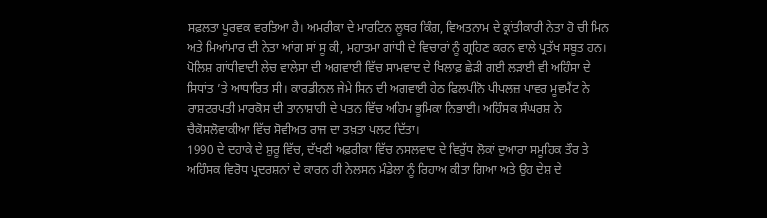ਸਫ਼ਲਤਾ ਪੂਰਵਕ ਵਰਤਿਆ ਹੈ। ਅਮਰੀਕਾ ਦੇ ਮਾਰਟਿਨ ਲੂਥਰ ਕਿੰਗ, ਵਿਅਤਨਾਮ ਦੇ ਕ੍ਰਾਂਤੀਕਾਰੀ ਨੇਤਾ ਹੋ ਚੀ ਮਿਨ ਅਤੇ ਮਿਆਂਮਾਰ ਦੀ ਨੇਤਾ ਆਂਗ ਸਾਂ ਸੂ ਕੀ, ਮਹਾਤਮਾ ਗਾਂਧੀ ਦੇ ਵਿਚਾਰਾਂ ਨੂੰ ਗ੍ਰਹਿਣ ਕਰਨ ਵਾਲੇ ਪ੍ਰਤੱਖ ਸਬੂਤ ਹਨ।
ਪੋਲਿਸ਼ ਗਾਂਧੀਵਾਦੀ ਲੇਚ ਵਾਲੇਸਾ ਦੀ ਅਗਵਾਈ ਵਿੱਚ ਸਾਮਵਾਦ ਦੇ ਖਿਲਾਫ਼ ਛੇੜੀ ਗਈ ਲੜਾਈ ਵੀ ਅਹਿੰਸਾ ਦੇ ਸਿਧਾਂਤ ’ਤੇ ਆਧਾਰਿਤ ਸੀ। ਕਾਰਡੀਨਲ ਜੇਮੇ ਸਿਨ ਦੀ ਅਗਵਾਈ ਹੇਠ ਫਿਲਪੀਨੋ ਪੀਪਲਜ਼ ਪਾਵਰ ਮੂਵਮੈਂਟ ਨੇ ਰਾਸ਼ਟਰਪਤੀ ਮਾਰਕੋਸ ਦੀ ਤਾਨਾਸ਼ਾਹੀ ਦੇ ਪਤਨ ਵਿੱਚ ਅਹਿਮ ਭੂਮਿਕਾ ਨਿਭਾਈ। ਅਹਿੰਸਕ ਸੰਘਰਸ਼ ਨੇ ਚੈਕੋਸਲੋਵਾਕੀਆ ਵਿੱਚ ਸੋਵੀਅਤ ਰਾਜ ਦਾ ਤਖ਼ਤਾ ਪਲਟ ਦਿੱਤਾ।
1990 ਦੇ ਦਹਾਕੇ ਦੇ ਸ਼ੁਰੂ ਵਿੱਚ, ਦੱਖਣੀ ਅਫ਼ਰੀਕਾ ਵਿੱਚ ਨਸਲਵਾਦ ਦੇ ਵਿਰੁੱਧ ਲੋਕਾਂ ਦੁਆਰਾ ਸਮੂਹਿਕ ਤੌਰ ਤੇ ਅਹਿੰਸਕ ਵਿਰੋਧ ਪ੍ਰਦਰਸ਼ਨਾਂ ਦੇ ਕਾਰਨ ਹੀ ਨੇਲਸਨ ਮੰਡੇਲਾ ਨੂੰ ਰਿਹਾਅ ਕੀਤਾ ਗਿਆ ਅਤੇ ਉਹ ਦੇਸ਼ ਦੇ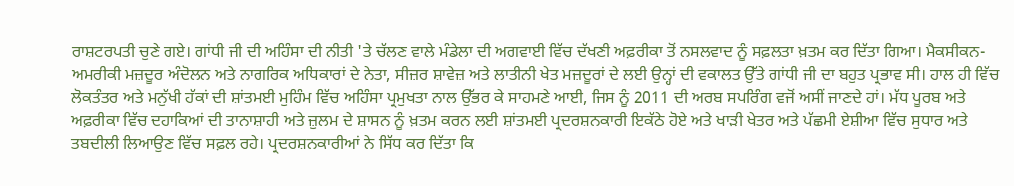ਰਾਸ਼ਟਰਪਤੀ ਚੁਣੇ ਗਏ। ਗਾਂਧੀ ਜੀ ਦੀ ਅਹਿੰਸਾ ਦੀ ਨੀਤੀ 'ਤੇ ਚੱਲਣ ਵਾਲੇ ਮੰਡੇਲਾ ਦੀ ਅਗਵਾਈ ਵਿੱਚ ਦੱਖਣੀ ਅਫ਼ਰੀਕਾ ਤੋਂ ਨਸਲਵਾਦ ਨੂੰ ਸਫ਼ਲਤਾ ਖ਼ਤਮ ਕਰ ਦਿੱਤਾ ਗਿਆ। ਮੈਕਸੀਕਨ-ਅਮਰੀਕੀ ਮਜ਼ਦੂਰ ਅੰਦੋਲਨ ਅਤੇ ਨਾਗਰਿਕ ਅਧਿਕਾਰਾਂ ਦੇ ਨੇਤਾ, ਸੀਜ਼ਰ ਸ਼ਾਵੇਜ਼ ਅਤੇ ਲਾਤੀਨੀ ਖੇਤ ਮਜ਼ਦੂਰਾਂ ਦੇ ਲਈ ਉਨ੍ਹਾਂ ਦੀ ਵਕਾਲਤ ਉੱਤੇ ਗਾਂਧੀ ਜੀ ਦਾ ਬਹੁਤ ਪ੍ਰਭਾਵ ਸੀ। ਹਾਲ ਹੀ ਵਿੱਚ ਲੋਕਤੰਤਰ ਅਤੇ ਮਨੁੱਖੀ ਹੱਕਾਂ ਦੀ ਸ਼ਾਂਤਮਈ ਮੁਹਿੰਮ ਵਿੱਚ ਅਹਿੰਸਾ ਪ੍ਰਮੁਖਤਾ ਨਾਲ ਉੱਭਰ ਕੇ ਸਾਹਮਣੇ ਆਈ, ਜਿਸ ਨੂੰ 2011 ਦੀ ਅਰਬ ਸਪਰਿੰਗ ਵਜੋਂ ਅਸੀਂ ਜਾਣਦੇ ਹਾਂ। ਮੱਧ ਪੂਰਬ ਅਤੇ ਅਫ਼ਰੀਕਾ ਵਿੱਚ ਦਹਾਕਿਆਂ ਦੀ ਤਾਨਾਸ਼ਾਹੀ ਅਤੇ ਜ਼ੁਲਮ ਦੇ ਸ਼ਾਸਨ ਨੂੰ ਖ਼ਤਮ ਕਰਨ ਲਈ ਸ਼ਾਂਤਮਈ ਪ੍ਰਦਰਸ਼ਨਕਾਰੀ ਇਕੱਠੇ ਹੋਏ ਅਤੇ ਖਾੜੀ ਖੇਤਰ ਅਤੇ ਪੱਛਮੀ ਏਸ਼ੀਆ ਵਿੱਚ ਸੁਧਾਰ ਅਤੇ ਤਬਦੀਲੀ ਲਿਆਉਣ ਵਿੱਚ ਸਫ਼ਲ ਰਹੇ। ਪ੍ਰਦਰਸ਼ਨਕਾਰੀਆਂ ਨੇ ਸਿੱਧ ਕਰ ਦਿੱਤਾ ਕਿ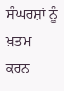ਸੰਘਰਸ਼ਾਂ ਨੂੰ ਖ਼ਤਮ ਕਰਨ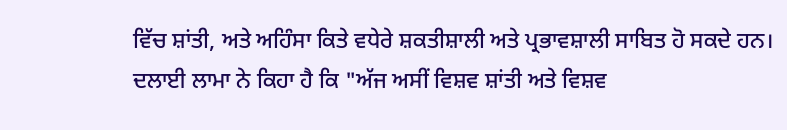ਵਿੱਚ ਸ਼ਾਂਤੀ, ਅਤੇ ਅਹਿੰਸਾ ਕਿਤੇ ਵਧੇਰੇ ਸ਼ਕਤੀਸ਼ਾਲੀ ਅਤੇ ਪ੍ਰਭਾਵਸ਼ਾਲੀ ਸਾਬਿਤ ਹੋ ਸਕਦੇ ਹਨ।
ਦਲਾਈ ਲਾਮਾ ਨੇ ਕਿਹਾ ਹੈ ਕਿ "ਅੱਜ ਅਸੀਂ ਵਿਸ਼ਵ ਸ਼ਾਂਤੀ ਅਤੇ ਵਿਸ਼ਵ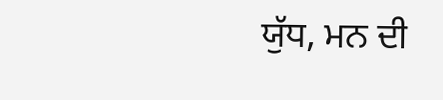ਯੁੱਧ, ਮਨ ਦੀ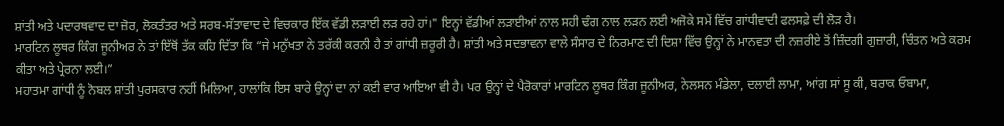ਸ਼ਾਂਤੀ ਅਤੇ ਪਦਾਰਥਵਾਦ ਦਾ ਜ਼ੋਰ, ਲੋਕਤੰਤਰ ਅਤੇ ਸਰਬ-ਸੱਤਾਵਾਦ ਦੇ ਵਿਚਕਾਰ ਇੱਕ ਵੱਡੀ ਲੜਾਈ ਲੜ ਰਹੇ ਹਾਂ।" ਇਨ੍ਹਾਂ ਵੱਡੀਆਂ ਲੜਾਈਆਂ ਨਾਲ ਸਹੀ ਢੰਗ ਨਾਲ ਲੜਨ ਲਈ ਅਜੋਕੇ ਸਮੇਂ ਵਿੱਚ ਗਾਂਧੀਵਾਦੀ ਫਲਸਫ਼ੇ ਦੀ ਲੋੜ ਹੈ।
ਮਾਰਟਿਨ ਲੂਥਰ ਕਿੰਗ ਜੂਨੀਅਰ ਨੇ ਤਾਂ ਇੱਥੋਂ ਤੱਕ ਕਹਿ ਦਿੱਤਾ ਕਿ “ਜੇ ਮਨੁੱਖਤਾ ਨੇ ਤਰੱਕੀ ਕਰਨੀ ਹੈ ਤਾਂ ਗਾਂਧੀ ਜ਼ਰੂਰੀ ਹੈ। ਸ਼ਾਂਤੀ ਅਤੇ ਸਦਭਾਵਨਾ ਵਾਲੇ ਸੰਸਾਰ ਦੇ ਨਿਰਮਾਣ ਦੀ ਦਿਸ਼ਾ ਵਿੱਚ ਉਨ੍ਹਾਂ ਨੇ ਮਾਨਵਤਾ ਦੀ ਨਜ਼ਰੀਏ ਤੋਂ ਜ਼ਿੰਦਗੀ ਗੁਜ਼ਾਰੀ, ਚਿੰਤਨ ਅਤੇ ਕਰਮ ਕੀਤਾ ਅਤੇ ਪ੍ਰੇਰਨਾ ਲਈ।”
ਮਹਾਤਮਾ ਗਾਂਧੀ ਨੂੰ ਨੋਬਲ ਸ਼ਾਂਤੀ ਪੁਰਸਕਾਰ ਨਹੀਂ ਮਿਲਿਆ, ਹਾਲਾਂਕਿ ਇਸ ਬਾਰੇ ਉਨ੍ਹਾਂ ਦਾ ਨਾਂ ਕਈ ਵਾਰ ਆਇਆ ਵੀ ਹੈ। ਪਰ ਉਨ੍ਹਾਂ ਦੇ ਪੈਰੋਕਾਰਾਂ ਮਾਰਟਿਨ ਲੂਥਰ ਕਿੰਗ ਜੂਨੀਅਰ, ਨੇਲਸਨ ਮੰਡੇਲਾ, ਦਲਾਈ ਲਾਮਾ, ਆਂਗ ਸਾਂ ਸੂ ਕੀ, ਬਰਾਕ ਓਬਾਮਾ,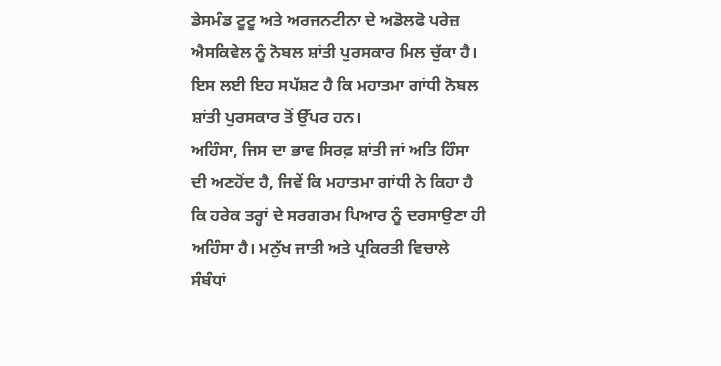ਡੇਸਮੰਡ ਟੂਟੂ ਅਤੇ ਅਰਜਨਟੀਨਾ ਦੇ ਅਡੋਲਫੋ ਪਰੇਜ਼ ਐਸਕਿਵੇਲ ਨੂੰ ਨੋਬਲ ਸ਼ਾਂਤੀ ਪੁਰਸਕਾਰ ਮਿਲ ਚੁੱਕਾ ਹੈ। ਇਸ ਲਈ ਇਹ ਸਪੱਸ਼ਟ ਹੈ ਕਿ ਮਹਾਤਮਾ ਗਾਂਧੀ ਨੋਬਲ ਸ਼ਾਂਤੀ ਪੁਰਸਕਾਰ ਤੋਂ ਉੱਪਰ ਹਨ।
ਅਹਿੰਸਾ, ਜਿਸ ਦਾ ਭਾਵ ਸਿਰਫ਼ ਸ਼ਾਂਤੀ ਜਾਂ ਅਤਿ ਹਿੰਸਾ ਦੀ ਅਣਹੋਂਦ ਹੈ, ਜਿਵੇਂ ਕਿ ਮਹਾਤਮਾ ਗਾਂਧੀ ਨੇ ਕਿਹਾ ਹੈ ਕਿ ਹਰੇਕ ਤਰ੍ਹਾਂ ਦੇ ਸਰਗਰਮ ਪਿਆਰ ਨੂੰ ਦਰਸਾਉਣਾ ਹੀ ਅਹਿੰਸਾ ਹੈ। ਮਨੁੱਖ ਜਾਤੀ ਅਤੇ ਪ੍ਰਕਿਰਤੀ ਵਿਚਾਲੇ ਸੰਬੰਧਾਂ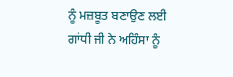ਨੂੰ ਮਜ਼ਬੂਤ ਬਣਾਉਣ ਲਈ ਗਾਂਧੀ ਜੀ ਨੇ ਅਹਿੰਸਾ ਨੂੰ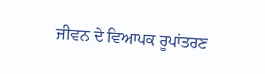ਜੀਵਨ ਦੇ ਵਿਆਪਕ ਰੂਪਾਂਤਰਣ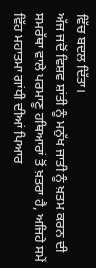ਵਿੱਚ ਬਦਲ ਦਿੱਤਾ।
ਅੱਜ ਜਦੋਂ ਵਿਸ਼ਵ ਸ਼ਾਂਤੀ ਨੂੰ ਮਨੁੱਖ ਜਾਤੀ ਨੂੰ ਖ਼ਤਮ ਕਰਨ ਦੀ ਸਮਰੱਥਾ ਵਾਲੇ ਪਰਮਾਣੂ ਹਥਿਆਰਾਂ ਤੋਂ ਖ਼ਤਰਾ ਹੈ, ਅਜਿਹੇ ਸਮੇਂ ਵਿੱਹ ਮਹਾਤਮਾ ਗਾਂਧੀ ਦੀਆਂ ਪਿਆਰ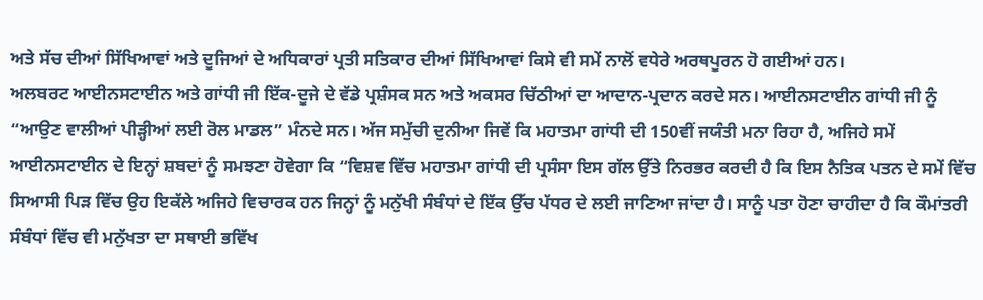ਅਤੇ ਸੱਚ ਦੀਆਂ ਸਿੱਖਿਆਵਾਂ ਅਤੇ ਦੂਜਿਆਂ ਦੇ ਅਧਿਕਾਰਾਂ ਪ੍ਰਤੀ ਸਤਿਕਾਰ ਦੀਆਂ ਸਿੱਖਿਆਵਾਂ ਕਿਸੇ ਵੀ ਸਮੇਂ ਨਾਲੋਂ ਵਧੇਰੇ ਅਰਥਪੂਰਨ ਹੋ ਗਈਆਂ ਹਨ।
ਅਲਬਰਟ ਆਈਨਸਟਾਈਨ ਅਤੇ ਗਾਂਧੀ ਜੀ ਇੱਕ-ਦੂਜੇ ਦੇ ਵੱਡੇ ਪ੍ਰਸ਼ੰਸਕ ਸਨ ਅਤੇ ਅਕਸਰ ਚਿੱਠੀਆਂ ਦਾ ਆਦਾਨ-ਪ੍ਰਦਾਨ ਕਰਦੇ ਸਨ। ਆਈਨਸਟਾਈਨ ਗਾਂਧੀ ਜੀ ਨੂੰ “ਆਉਣ ਵਾਲੀਆਂ ਪੀੜ੍ਹੀਆਂ ਲਈ ਰੋਲ ਮਾਡਲ” ਮੰਨਦੇ ਸਨ। ਅੱਜ ਸਮੁੱਚੀ ਦੁਨੀਆ ਜਿਵੇਂ ਕਿ ਮਹਾਤਮਾ ਗਾਂਧੀ ਦੀ 150ਵੀਂ ਜਯੰਤੀ ਮਨਾ ਰਿਹਾ ਹੈ, ਅਜਿਹੇ ਸਮੇਂ ਆਈਨਸਟਾਈਨ ਦੇ ਇਨ੍ਹਾਂ ਸ਼ਬਦਾਂ ਨੂੰ ਸਮਝਣਾ ਹੋਵੇਗਾ ਕਿ “ਵਿਸ਼ਵ ਵਿੱਚ ਮਹਾਤਮਾ ਗਾਂਧੀ ਦੀ ਪ੍ਰਸੰਸਾ ਇਸ ਗੱਲ ਉੱਤੇ ਨਿਰਭਰ ਕਰਦੀ ਹੈ ਕਿ ਇਸ ਨੈਤਿਕ ਪਤਨ ਦੇ ਸਮੇਂ ਵਿੱਚ ਸਿਆਸੀ ਪਿੜ ਵਿੱਚ ਉਹ ਇਕੱਲੇ ਅਜਿਹੇ ਵਿਚਾਰਕ ਹਨ ਜਿਨ੍ਹਾਂ ਨੂੰ ਮਨੁੱਖੀ ਸੰਬੰਧਾਂ ਦੇ ਇੱਕ ਉੱਚ ਪੱਧਰ ਦੇ ਲਈ ਜਾਣਿਆ ਜਾਂਦਾ ਹੈ। ਸਾਨੂੰ ਪਤਾ ਹੋਣਾ ਚਾਹੀਦਾ ਹੈ ਕਿ ਕੌਮਾਂਤਰੀ ਸੰਬੰਧਾਂ ਵਿੱਚ ਵੀ ਮਨੁੱਖਤਾ ਦਾ ਸਥਾਈ ਭਵਿੱਖ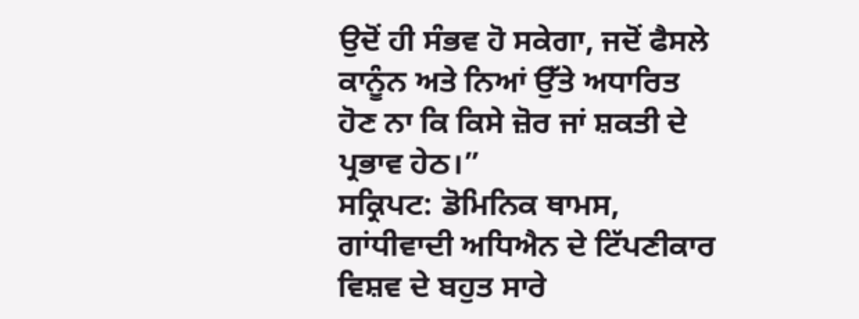ਉਦੋਂ ਹੀ ਸੰਭਵ ਹੋ ਸਕੇਗਾ, ਜਦੋਂ ਫੈਸਲੇ ਕਾਨੂੰਨ ਅਤੇ ਨਿਆਂ ਉੱਤੇ ਅਧਾਰਿਤ ਹੋਣ ਨਾ ਕਿ ਕਿਸੇ ਜ਼ੋਰ ਜਾਂ ਸ਼ਕਤੀ ਦੇ ਪ੍ਰਭਾਵ ਹੇਠ।”
ਸਕ੍ਰਿਪਟ: ਡੋਮਿਨਿਕ ਥਾਮਸ, ਗਾਂਧੀਵਾਦੀ ਅਧਿਐਨ ਦੇ ਟਿੱਪਣੀਕਾਰ
ਵਿਸ਼ਵ ਦੇ ਬਹੁਤ ਸਾਰੇ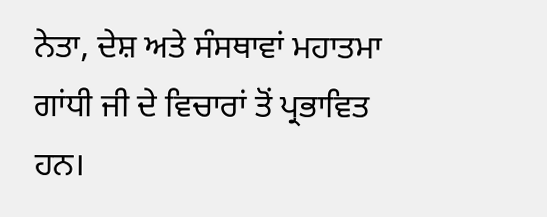ਨੇਤਾ, ਦੇਸ਼ ਅਤੇ ਸੰਸਥਾਵਾਂ ਮਹਾਤਮਾ ਗਾਂਧੀ ਜੀ ਦੇ ਵਿਚਾਰਾਂ ਤੋਂ ਪ੍ਰਭਾਵਿਤ ਹਨ।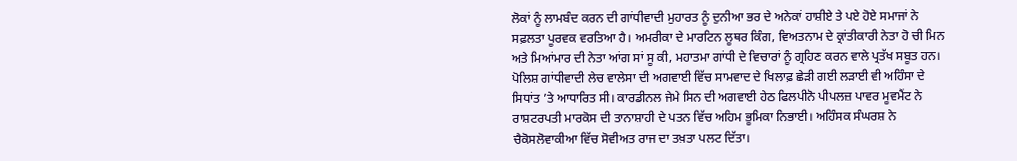ਲੋਕਾਂ ਨੂੰ ਲਾਮਬੰਦ ਕਰਨ ਦੀ ਗਾਂਧੀਵਾਦੀ ਮੁਹਾਰਤ ਨੂੰ ਦੁਨੀਆ ਭਰ ਦੇ ਅਨੇਕਾਂ ਹਾਸ਼ੀਏ ਤੇ ਪਏ ਹੋਏ ਸਮਾਜਾਂ ਨੇ ਸਫ਼ਲਤਾ ਪੂਰਵਕ ਵਰਤਿਆ ਹੈ। ਅਮਰੀਕਾ ਦੇ ਮਾਰਟਿਨ ਲੂਥਰ ਕਿੰਗ, ਵਿਅਤਨਾਮ ਦੇ ਕ੍ਰਾਂਤੀਕਾਰੀ ਨੇਤਾ ਹੋ ਚੀ ਮਿਨ ਅਤੇ ਮਿਆਂਮਾਰ ਦੀ ਨੇਤਾ ਆਂਗ ਸਾਂ ਸੂ ਕੀ, ਮਹਾਤਮਾ ਗਾਂਧੀ ਦੇ ਵਿਚਾਰਾਂ ਨੂੰ ਗ੍ਰਹਿਣ ਕਰਨ ਵਾਲੇ ਪ੍ਰਤੱਖ ਸਬੂਤ ਹਨ।
ਪੋਲਿਸ਼ ਗਾਂਧੀਵਾਦੀ ਲੇਚ ਵਾਲੇਸਾ ਦੀ ਅਗਵਾਈ ਵਿੱਚ ਸਾਮਵਾਦ ਦੇ ਖਿਲਾਫ਼ ਛੇੜੀ ਗਈ ਲੜਾਈ ਵੀ ਅਹਿੰਸਾ ਦੇ ਸਿਧਾਂਤ ’ਤੇ ਆਧਾਰਿਤ ਸੀ। ਕਾਰਡੀਨਲ ਜੇਮੇ ਸਿਨ ਦੀ ਅਗਵਾਈ ਹੇਠ ਫਿਲਪੀਨੋ ਪੀਪਲਜ਼ ਪਾਵਰ ਮੂਵਮੈਂਟ ਨੇ ਰਾਸ਼ਟਰਪਤੀ ਮਾਰਕੋਸ ਦੀ ਤਾਨਾਸ਼ਾਹੀ ਦੇ ਪਤਨ ਵਿੱਚ ਅਹਿਮ ਭੂਮਿਕਾ ਨਿਭਾਈ। ਅਹਿੰਸਕ ਸੰਘਰਸ਼ ਨੇ ਚੈਕੋਸਲੋਵਾਕੀਆ ਵਿੱਚ ਸੋਵੀਅਤ ਰਾਜ ਦਾ ਤਖ਼ਤਾ ਪਲਟ ਦਿੱਤਾ।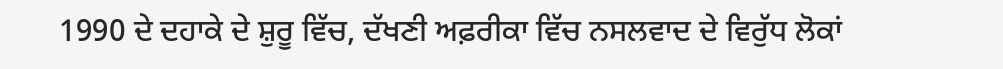1990 ਦੇ ਦਹਾਕੇ ਦੇ ਸ਼ੁਰੂ ਵਿੱਚ, ਦੱਖਣੀ ਅਫ਼ਰੀਕਾ ਵਿੱਚ ਨਸਲਵਾਦ ਦੇ ਵਿਰੁੱਧ ਲੋਕਾਂ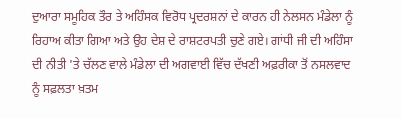ਦੁਆਰਾ ਸਮੂਹਿਕ ਤੌਰ ਤੇ ਅਹਿੰਸਕ ਵਿਰੋਧ ਪ੍ਰਦਰਸ਼ਨਾਂ ਦੇ ਕਾਰਨ ਹੀ ਨੇਲਸਨ ਮੰਡੇਲਾ ਨੂੰ ਰਿਹਾਅ ਕੀਤਾ ਗਿਆ ਅਤੇ ਉਹ ਦੇਸ਼ ਦੇ ਰਾਸ਼ਟਰਪਤੀ ਚੁਣੇ ਗਏ। ਗਾਂਧੀ ਜੀ ਦੀ ਅਹਿੰਸਾ ਦੀ ਨੀਤੀ 'ਤੇ ਚੱਲਣ ਵਾਲੇ ਮੰਡੇਲਾ ਦੀ ਅਗਵਾਈ ਵਿੱਚ ਦੱਖਣੀ ਅਫ਼ਰੀਕਾ ਤੋਂ ਨਸਲਵਾਦ ਨੂੰ ਸਫ਼ਲਤਾ ਖ਼ਤਮ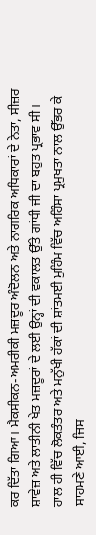ਕਰ ਦਿੱਤਾ ਗਿਆ। ਮੈਕਸੀਕਨ-ਅਮਰੀਕੀ ਮਜ਼ਦੂਰ ਅੰਦੋਲਨ ਅਤੇ ਨਾਗਰਿਕ ਅਧਿਕਾਰਾਂ ਦੇ ਨੇਤਾ, ਸੀਜ਼ਰ ਸ਼ਾਵੇਜ਼ ਅਤੇ ਲਾਤੀਨੀ ਖੇਤ ਮਜ਼ਦੂਰਾਂ ਦੇ ਲਈ ਉਨ੍ਹਾਂ ਦੀ ਵਕਾਲਤ ਉੱਤੇ ਗਾਂਧੀ ਜੀ ਦਾ ਬਹੁਤ ਪ੍ਰਭਾਵ ਸੀ। ਹਾਲ ਹੀ ਵਿੱਚ ਲੋਕਤੰਤਰ ਅਤੇ ਮਨੁੱਖੀ ਹੱਕਾਂ ਦੀ ਸ਼ਾਂਤਮਈ ਮੁਹਿੰਮ ਵਿੱਚ ਅਹਿੰਸਾ ਪ੍ਰਮੁਖਤਾ ਨਾਲ ਉੱਭਰ ਕੇ ਸਾਹਮਣੇ ਆਈ, ਜਿਸ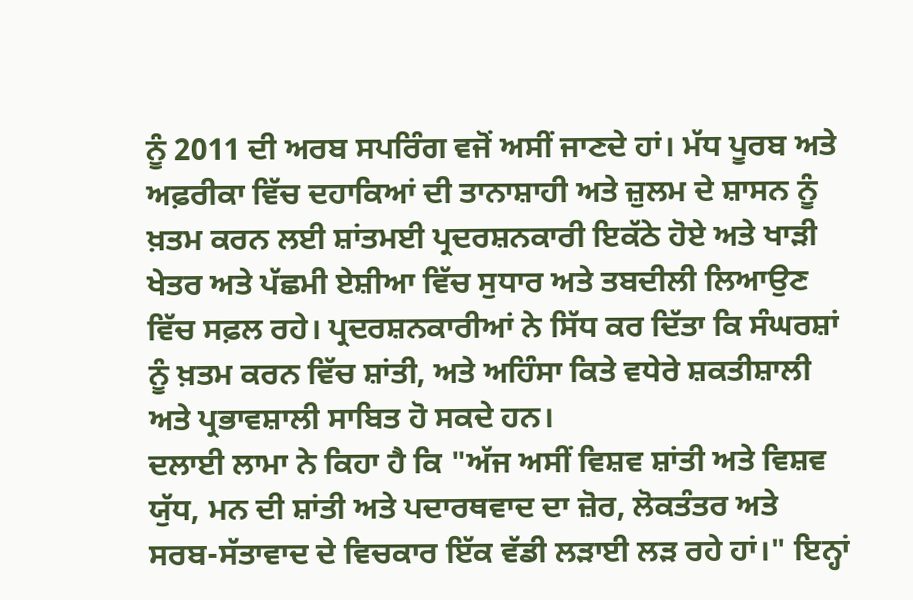ਨੂੰ 2011 ਦੀ ਅਰਬ ਸਪਰਿੰਗ ਵਜੋਂ ਅਸੀਂ ਜਾਣਦੇ ਹਾਂ। ਮੱਧ ਪੂਰਬ ਅਤੇ ਅਫ਼ਰੀਕਾ ਵਿੱਚ ਦਹਾਕਿਆਂ ਦੀ ਤਾਨਾਸ਼ਾਹੀ ਅਤੇ ਜ਼ੁਲਮ ਦੇ ਸ਼ਾਸਨ ਨੂੰ ਖ਼ਤਮ ਕਰਨ ਲਈ ਸ਼ਾਂਤਮਈ ਪ੍ਰਦਰਸ਼ਨਕਾਰੀ ਇਕੱਠੇ ਹੋਏ ਅਤੇ ਖਾੜੀ ਖੇਤਰ ਅਤੇ ਪੱਛਮੀ ਏਸ਼ੀਆ ਵਿੱਚ ਸੁਧਾਰ ਅਤੇ ਤਬਦੀਲੀ ਲਿਆਉਣ ਵਿੱਚ ਸਫ਼ਲ ਰਹੇ। ਪ੍ਰਦਰਸ਼ਨਕਾਰੀਆਂ ਨੇ ਸਿੱਧ ਕਰ ਦਿੱਤਾ ਕਿ ਸੰਘਰਸ਼ਾਂ ਨੂੰ ਖ਼ਤਮ ਕਰਨ ਵਿੱਚ ਸ਼ਾਂਤੀ, ਅਤੇ ਅਹਿੰਸਾ ਕਿਤੇ ਵਧੇਰੇ ਸ਼ਕਤੀਸ਼ਾਲੀ ਅਤੇ ਪ੍ਰਭਾਵਸ਼ਾਲੀ ਸਾਬਿਤ ਹੋ ਸਕਦੇ ਹਨ।
ਦਲਾਈ ਲਾਮਾ ਨੇ ਕਿਹਾ ਹੈ ਕਿ "ਅੱਜ ਅਸੀਂ ਵਿਸ਼ਵ ਸ਼ਾਂਤੀ ਅਤੇ ਵਿਸ਼ਵ ਯੁੱਧ, ਮਨ ਦੀ ਸ਼ਾਂਤੀ ਅਤੇ ਪਦਾਰਥਵਾਦ ਦਾ ਜ਼ੋਰ, ਲੋਕਤੰਤਰ ਅਤੇ ਸਰਬ-ਸੱਤਾਵਾਦ ਦੇ ਵਿਚਕਾਰ ਇੱਕ ਵੱਡੀ ਲੜਾਈ ਲੜ ਰਹੇ ਹਾਂ।" ਇਨ੍ਹਾਂ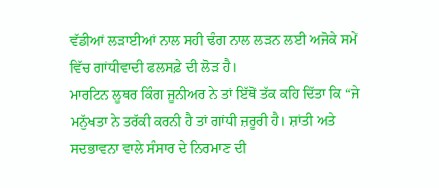ਵੱਡੀਆਂ ਲੜਾਈਆਂ ਨਾਲ ਸਹੀ ਢੰਗ ਨਾਲ ਲੜਨ ਲਈ ਅਜੋਕੇ ਸਮੇਂ ਵਿੱਚ ਗਾਂਧੀਵਾਦੀ ਫਲਸਫ਼ੇ ਦੀ ਲੋੜ ਹੈ।
ਮਾਰਟਿਨ ਲੂਥਰ ਕਿੰਗ ਜੂਨੀਅਰ ਨੇ ਤਾਂ ਇੱਥੋਂ ਤੱਕ ਕਹਿ ਦਿੱਤਾ ਕਿ “ਜੇ ਮਨੁੱਖਤਾ ਨੇ ਤਰੱਕੀ ਕਰਨੀ ਹੈ ਤਾਂ ਗਾਂਧੀ ਜ਼ਰੂਰੀ ਹੈ। ਸ਼ਾਂਤੀ ਅਤੇ ਸਦਭਾਵਨਾ ਵਾਲੇ ਸੰਸਾਰ ਦੇ ਨਿਰਮਾਣ ਦੀ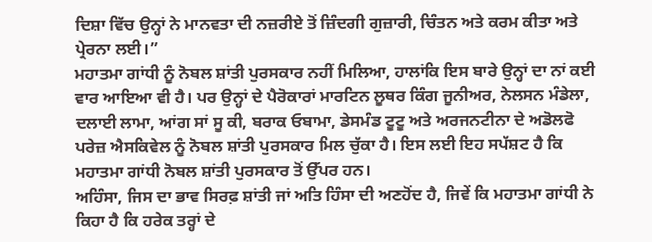ਦਿਸ਼ਾ ਵਿੱਚ ਉਨ੍ਹਾਂ ਨੇ ਮਾਨਵਤਾ ਦੀ ਨਜ਼ਰੀਏ ਤੋਂ ਜ਼ਿੰਦਗੀ ਗੁਜ਼ਾਰੀ, ਚਿੰਤਨ ਅਤੇ ਕਰਮ ਕੀਤਾ ਅਤੇ ਪ੍ਰੇਰਨਾ ਲਈ।”
ਮਹਾਤਮਾ ਗਾਂਧੀ ਨੂੰ ਨੋਬਲ ਸ਼ਾਂਤੀ ਪੁਰਸਕਾਰ ਨਹੀਂ ਮਿਲਿਆ, ਹਾਲਾਂਕਿ ਇਸ ਬਾਰੇ ਉਨ੍ਹਾਂ ਦਾ ਨਾਂ ਕਈ ਵਾਰ ਆਇਆ ਵੀ ਹੈ। ਪਰ ਉਨ੍ਹਾਂ ਦੇ ਪੈਰੋਕਾਰਾਂ ਮਾਰਟਿਨ ਲੂਥਰ ਕਿੰਗ ਜੂਨੀਅਰ, ਨੇਲਸਨ ਮੰਡੇਲਾ, ਦਲਾਈ ਲਾਮਾ, ਆਂਗ ਸਾਂ ਸੂ ਕੀ, ਬਰਾਕ ਓਬਾਮਾ, ਡੇਸਮੰਡ ਟੂਟੂ ਅਤੇ ਅਰਜਨਟੀਨਾ ਦੇ ਅਡੋਲਫੋ ਪਰੇਜ਼ ਐਸਕਿਵੇਲ ਨੂੰ ਨੋਬਲ ਸ਼ਾਂਤੀ ਪੁਰਸਕਾਰ ਮਿਲ ਚੁੱਕਾ ਹੈ। ਇਸ ਲਈ ਇਹ ਸਪੱਸ਼ਟ ਹੈ ਕਿ ਮਹਾਤਮਾ ਗਾਂਧੀ ਨੋਬਲ ਸ਼ਾਂਤੀ ਪੁਰਸਕਾਰ ਤੋਂ ਉੱਪਰ ਹਨ।
ਅਹਿੰਸਾ, ਜਿਸ ਦਾ ਭਾਵ ਸਿਰਫ਼ ਸ਼ਾਂਤੀ ਜਾਂ ਅਤਿ ਹਿੰਸਾ ਦੀ ਅਣਹੋਂਦ ਹੈ, ਜਿਵੇਂ ਕਿ ਮਹਾਤਮਾ ਗਾਂਧੀ ਨੇ ਕਿਹਾ ਹੈ ਕਿ ਹਰੇਕ ਤਰ੍ਹਾਂ ਦੇ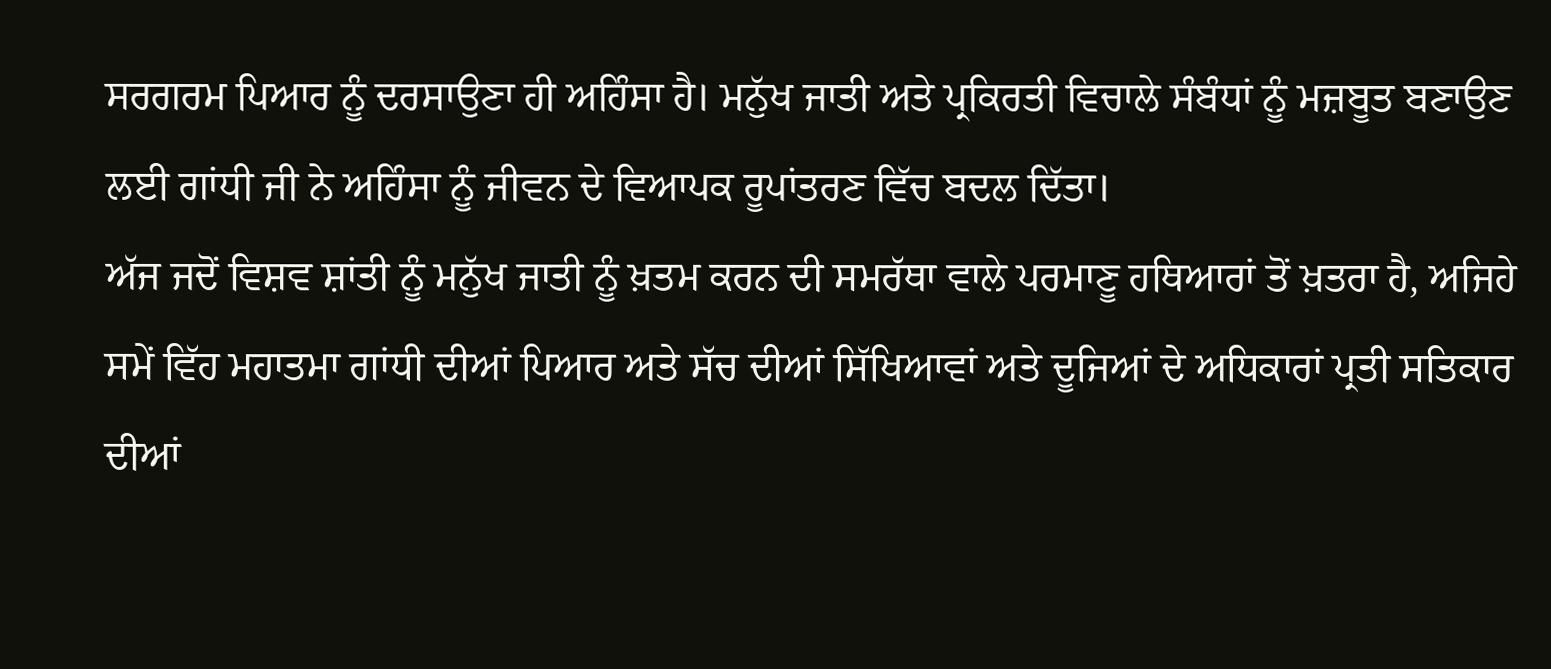ਸਰਗਰਮ ਪਿਆਰ ਨੂੰ ਦਰਸਾਉਣਾ ਹੀ ਅਹਿੰਸਾ ਹੈ। ਮਨੁੱਖ ਜਾਤੀ ਅਤੇ ਪ੍ਰਕਿਰਤੀ ਵਿਚਾਲੇ ਸੰਬੰਧਾਂ ਨੂੰ ਮਜ਼ਬੂਤ ਬਣਾਉਣ ਲਈ ਗਾਂਧੀ ਜੀ ਨੇ ਅਹਿੰਸਾ ਨੂੰ ਜੀਵਨ ਦੇ ਵਿਆਪਕ ਰੂਪਾਂਤਰਣ ਵਿੱਚ ਬਦਲ ਦਿੱਤਾ।
ਅੱਜ ਜਦੋਂ ਵਿਸ਼ਵ ਸ਼ਾਂਤੀ ਨੂੰ ਮਨੁੱਖ ਜਾਤੀ ਨੂੰ ਖ਼ਤਮ ਕਰਨ ਦੀ ਸਮਰੱਥਾ ਵਾਲੇ ਪਰਮਾਣੂ ਹਥਿਆਰਾਂ ਤੋਂ ਖ਼ਤਰਾ ਹੈ, ਅਜਿਹੇ ਸਮੇਂ ਵਿੱਹ ਮਹਾਤਮਾ ਗਾਂਧੀ ਦੀਆਂ ਪਿਆਰ ਅਤੇ ਸੱਚ ਦੀਆਂ ਸਿੱਖਿਆਵਾਂ ਅਤੇ ਦੂਜਿਆਂ ਦੇ ਅਧਿਕਾਰਾਂ ਪ੍ਰਤੀ ਸਤਿਕਾਰ ਦੀਆਂ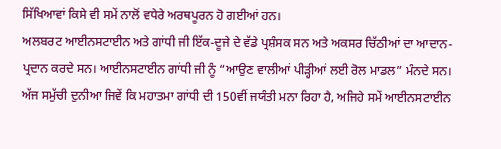ਸਿੱਖਿਆਵਾਂ ਕਿਸੇ ਵੀ ਸਮੇਂ ਨਾਲੋਂ ਵਧੇਰੇ ਅਰਥਪੂਰਨ ਹੋ ਗਈਆਂ ਹਨ।
ਅਲਬਰਟ ਆਈਨਸਟਾਈਨ ਅਤੇ ਗਾਂਧੀ ਜੀ ਇੱਕ-ਦੂਜੇ ਦੇ ਵੱਡੇ ਪ੍ਰਸ਼ੰਸਕ ਸਨ ਅਤੇ ਅਕਸਰ ਚਿੱਠੀਆਂ ਦਾ ਆਦਾਨ-ਪ੍ਰਦਾਨ ਕਰਦੇ ਸਨ। ਆਈਨਸਟਾਈਨ ਗਾਂਧੀ ਜੀ ਨੂੰ “ਆਉਣ ਵਾਲੀਆਂ ਪੀੜ੍ਹੀਆਂ ਲਈ ਰੋਲ ਮਾਡਲ” ਮੰਨਦੇ ਸਨ। ਅੱਜ ਸਮੁੱਚੀ ਦੁਨੀਆ ਜਿਵੇਂ ਕਿ ਮਹਾਤਮਾ ਗਾਂਧੀ ਦੀ 150ਵੀਂ ਜਯੰਤੀ ਮਨਾ ਰਿਹਾ ਹੈ, ਅਜਿਹੇ ਸਮੇਂ ਆਈਨਸਟਾਈਨ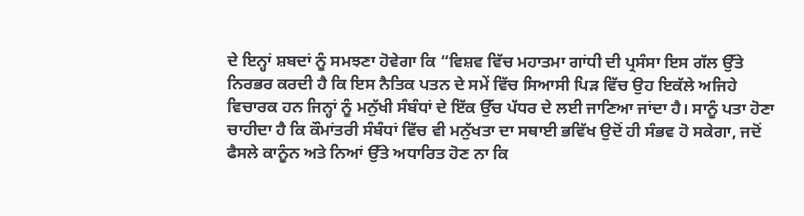ਦੇ ਇਨ੍ਹਾਂ ਸ਼ਬਦਾਂ ਨੂੰ ਸਮਝਣਾ ਹੋਵੇਗਾ ਕਿ “ਵਿਸ਼ਵ ਵਿੱਚ ਮਹਾਤਮਾ ਗਾਂਧੀ ਦੀ ਪ੍ਰਸੰਸਾ ਇਸ ਗੱਲ ਉੱਤੇ ਨਿਰਭਰ ਕਰਦੀ ਹੈ ਕਿ ਇਸ ਨੈਤਿਕ ਪਤਨ ਦੇ ਸਮੇਂ ਵਿੱਚ ਸਿਆਸੀ ਪਿੜ ਵਿੱਚ ਉਹ ਇਕੱਲੇ ਅਜਿਹੇ ਵਿਚਾਰਕ ਹਨ ਜਿਨ੍ਹਾਂ ਨੂੰ ਮਨੁੱਖੀ ਸੰਬੰਧਾਂ ਦੇ ਇੱਕ ਉੱਚ ਪੱਧਰ ਦੇ ਲਈ ਜਾਣਿਆ ਜਾਂਦਾ ਹੈ। ਸਾਨੂੰ ਪਤਾ ਹੋਣਾ ਚਾਹੀਦਾ ਹੈ ਕਿ ਕੌਮਾਂਤਰੀ ਸੰਬੰਧਾਂ ਵਿੱਚ ਵੀ ਮਨੁੱਖਤਾ ਦਾ ਸਥਾਈ ਭਵਿੱਖ ਉਦੋਂ ਹੀ ਸੰਭਵ ਹੋ ਸਕੇਗਾ, ਜਦੋਂ ਫੈਸਲੇ ਕਾਨੂੰਨ ਅਤੇ ਨਿਆਂ ਉੱਤੇ ਅਧਾਰਿਤ ਹੋਣ ਨਾ ਕਿ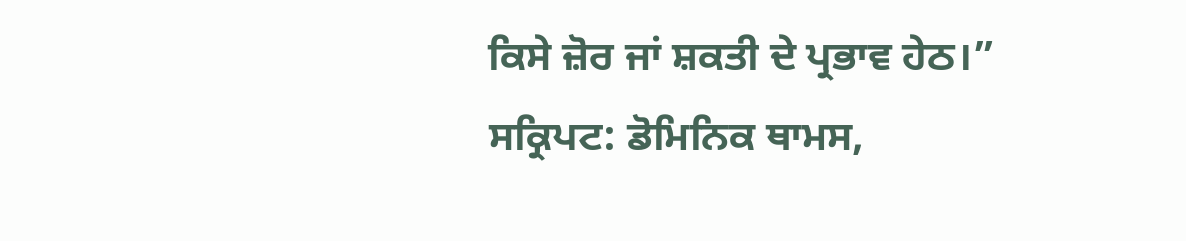ਕਿਸੇ ਜ਼ੋਰ ਜਾਂ ਸ਼ਕਤੀ ਦੇ ਪ੍ਰਭਾਵ ਹੇਠ।”
ਸਕ੍ਰਿਪਟ: ਡੋਮਿਨਿਕ ਥਾਮਸ,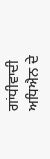ਗਾਂਧੀਵਾਦੀ ਅਧਿਐਨ ਦੇ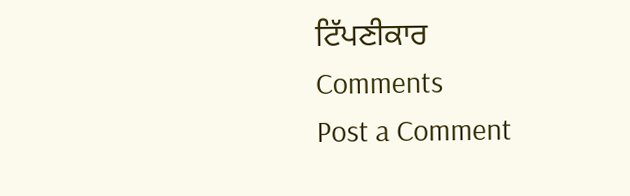ਟਿੱਪਣੀਕਾਰ
Comments
Post a Comment